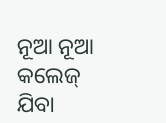ନୂଆ ନୂଆ କଲେଜ୍ ଯିବା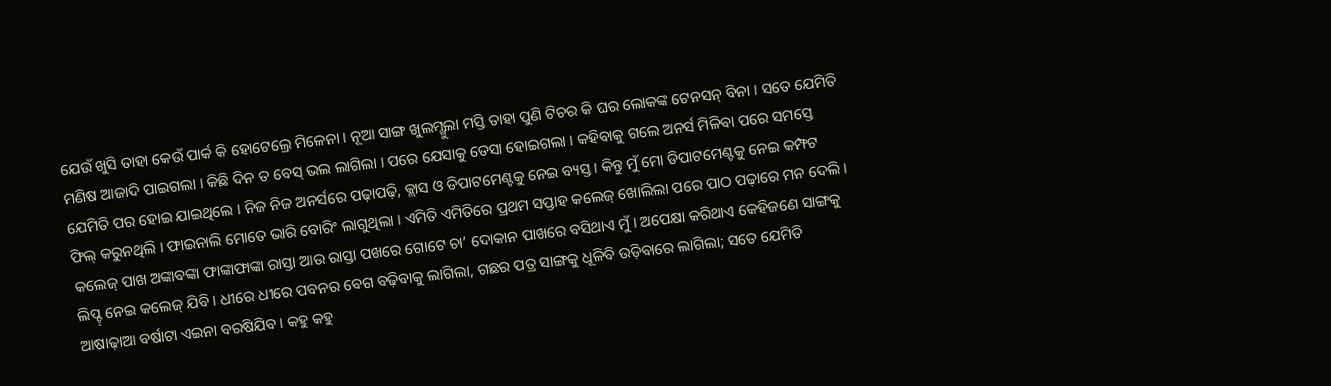ଯେଉଁ ଖୁସି ତାହା କେଉଁ ପାର୍କ କି ହୋଟେଲ୍ରେ ମିଳେନା । ନୂଆ ସାଙ୍ଗ ଖୁଲମ୍ଖୁଲା ମସ୍ତି ତାହା ପୁଣି ଟିଚର କି ଘର ଲୋକଙ୍କ ଟେନସନ୍ ବିନା । ସତେ ଯେମିତି ମଣିଷ ଆଜାଦି ପାଇଗଲା । କିଛି ଦିନ ତ ବେସ୍ ଭଲ ଲାଗିଲା । ପରେ ଯେସାକୁ ତେସା ହୋଇଗଲା । କହିବାକୁ ଗଲେ ଅନର୍ସ ମିଳିବା ପରେ ସମସ୍ତେ ଯେମିତି ପର ହୋଇ ଯାଇଥିଲେ । ନିଜ ନିଜ ଅନର୍ସରେ ପଢ଼ାପଢ଼ି, କ୍ଲାସ ଓ ଡିପାଟମେଣ୍ଟକୁ ନେଇ ବ୍ୟସ୍ତ । କିନ୍ତୁ ମୁଁ ମୋ ଡିପାଟମେଣ୍ଟକୁ ନେଇ କମ୍ଫଟ ଫିଲ୍ କରୁନଥିଲି । ଫାଇନାଲି ମୋତେ ଭାରି ବୋରିଂ ଲାଗୁଥିଲା । ଏମିତି ଏମିତିରେ ପ୍ରଥମ ସପ୍ତାହ କଲେଜ୍ ଖୋଲିଲା ପରେ ପାଠ ପଢ଼ାରେ ମନ ଦେଲି ।
କଲେଜ୍ ପାଖ ଅଙ୍କାବଙ୍କା ଫାଙ୍କାଫାଙ୍କା ରାସ୍ତା ଆଉ ରାସ୍ତା ପଖରେ ଗୋଟେ ଚା’ ଦୋକାନ ପାଖରେ ବସିଥାଏ ମୁଁ । ଅପେକ୍ଷା କରିଥାଏ କେହିଜଣେ ସାଙ୍ଗକୁ ଲିପ୍ଟ୍ ନେଇ କଲେଜ୍ ଯିବି । ଧୀରେ ଧୀରେ ପବନର ବେଗ ବଢ଼ିବାକୁ ଲାଗିଲା, ଗଛର ପତ୍ର ସାଙ୍ଗକୁ ଧୂଳିବି ଉଡ଼ିବାରେ ଲାଗିଲା; ସତେ ଯେମିତି ଆଷାଢ଼ାଆ ବର୍ଷାଟା ଏଇନା ବରଷିଯିବ । କହୁ କହୁ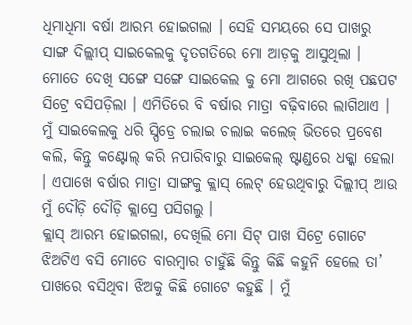ଧିମାଧିମା ବର୍ଷା ଆରମ୍ଭ ହୋଇଗଲା । ସେହି ସମୟରେ ସେ ପାଖରୁ ସାଙ୍ଗ ଦିଲ୍ଲୀପ୍ ସାଇକେଲକୁ ଦୃତଗତିରେ ମୋ ଆଡ଼କୁ ଆସୁଥିଲା । ମୋତେ ଦେଖି ସଙ୍ଗେ ସଙ୍ଗେ ସାଇକେଲ କୁ ମୋ ଆଗରେ ରଖି ପଛପଟ ସିଟ୍ରେ ବସିପଡ଼ିଲା । ଏମିତିରେ ବି ବର୍ଷାର ମାତ୍ରା ବଢ଼ିବାରେ ଲାଗିଥାଏ । ମୁଁ ସାଇକେଲକୁ ଧରି ସ୍ପିଡ୍ରେ ଚଲାଇ ଚଲାଇ କଲେଜ୍ ଭିତରେ ପ୍ରବେଶ କଲି, କିନ୍ତୁ କଣ୍ଟୋଲ୍ କରି ନପାରିବାରୁ ସାଇକେଲ୍ ଷ୍ଟାଣ୍ଡରେ ଧକ୍କା ହେଲା । ଏପାଖେ ବର୍ଷାର ମାତ୍ରା ସାଙ୍ଗକୁ କ୍ଲାସ୍ ଲେଟ୍ ହେଉଥିବାରୁ ଦିଲ୍ଲୀପ୍ ଆଉ ମୁଁ ଦୌଡ଼ି ଦୌଡ଼ି କ୍ଲାସ୍ରେ ପସିଗଲୁ ।
କ୍ଲାସ୍ ଆରମ୍ଭ ହୋଇଗଲା, ଦେଖିଲି ମୋ ସିଟ୍ ପାଖ ସିଟ୍ରେ ଗୋଟେ ଝିଅଟିଏ ବସି ମୋତେ ବାରମ୍ବାର ଚାହୁଁଛି କିନ୍ତୁ କିଛି କହୁନି ହେଲେ ତା’ ପାଖରେ ବସିଥିବା ଝିଅକୁ କିଛି ଗୋଟେ କହୁଛି । ମୁଁ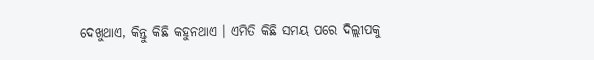ଦେଖୁଥାଏ, କିନ୍ତୁ କିଛି କହୁନଥାଏ । ଏମିତି କିଛି ସମୟ ପରେ ଦିଲ୍ଲୀପକୁ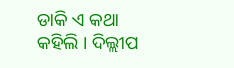ଡାକି ଏ କଥା କହିଲି । ଦିଲ୍ଲୀପ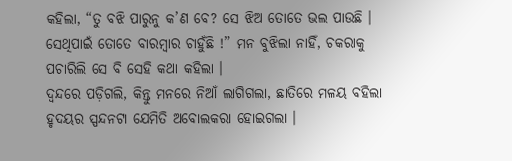କହିଲା, “ତୁ ବଝି ପାରୁନୁ କ’ଣ ବେ? ସେ ଝିଅ ତୋତେ ଭଲ ପାଉଛି । ସେଥିପାଇଁ ତୋତେ ବାରମ୍ବାର ଚାହୁଁଛି !” ମନ ବୁଝିଲା ନାହିଁ, ଚକରାକୁ ପଚାରିଲି ସେ ବି ସେହି କଥା କହିଲା ।
ଦ୍ୱନ୍ଦରେ ପଡ଼ିଗଲି, କିନ୍ତୁ ମନରେ ନିଆଁ ଲାଗିଗଲା, ଛାତିରେ ମଳୟ ବହିଲା ହୃଦୟର ସ୍ପନ୍ଦନଟା ଯେମିତି ଅବୋଲକରା ହୋଇଗଲା ।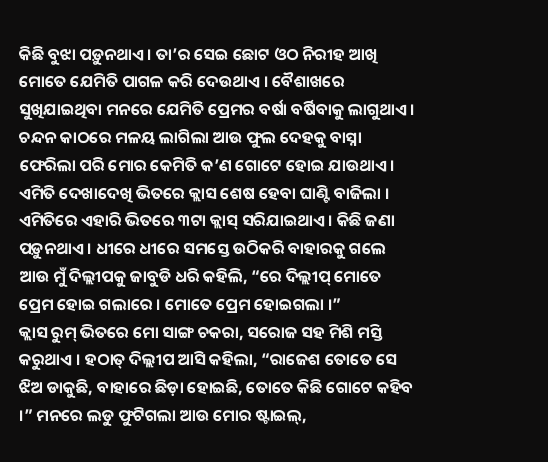କିଛି ବୁଝା ପଡ଼ୁନଥାଏ । ତା’ର ସେଇ ଛୋଟ ଓଠ ନିରୀହ ଆଖି ମୋତେ ଯେମିତି ପାଗଳ କରି ଦେଉଥାଏ । ବୈଶାଖରେ ସୁଖିଯାଇଥିବା ମନରେ ଯେମିତି ପ୍ରେମର ବର୍ଷା ବର୍ଷିବାକୁ ଲାଗୁଥାଏ । ଚନ୍ଦନ କାଠରେ ମଳୟ ଲାଗିଲା ଆଉ ଫୁଲ ଦେହକୁ ବାସ୍ନା ଫେରିଲା ପରି ମୋର କେମିତି କ’ଣ ଗୋଟେ ହୋଇ ଯାଉଥାଏ । ଏମିତି ଦେଖାଦେଖି ଭିତରେ କ୍ଲାସ ଶେଷ ହେବା ଘାଣ୍ଟି ବାଜିଲା । ଏମିତିରେ ଏହାରି ଭିତରେ ୩ଟା କ୍ଲାସ୍ ସରିଯାଇଥାଏ । କିଛି ଜଣା ପଡ଼ୁନଥାଏ । ଧୀରେ ଧୀରେ ସମସ୍ତେ ଉଠିକରି ବାହାରକୁ ଗଲେ ଆଉ ମୁଁ ଦିଲ୍ଲୀପକୁ ଜାବୁଡି ଧରି କହିଲି, “ରେ ଦିଲ୍ଲୀପ୍ ମୋତେ ପ୍ରେମ ହୋଇ ଗଲାରେ । ମୋତେ ପ୍ରେମ ହୋଇଗଲା ।”
କ୍ଲାସ ରୁମ୍ ଭିତରେ ମୋ ସାଙ୍ଗ ଚକରା, ସରୋଜ ସହ ମିଶି ମସ୍ତି କରୁଥାଏ । ହଠାତ୍ ଦିଲ୍ଲୀପ ଆସି କହିଲା, “ରାଜେଶ ତୋତେ ସେ ଝିଅ ଡାକୁଛି, ବାହାରେ ଛିଡ଼ା ହୋଇଛି, ତୋତେ କିଛି ଗୋଟେ କହିବ ।” ମନରେ ଲଡୁ ଫୁଟିଗଲା ଆଉ ମୋର ଷ୍ଟାଇଲ୍,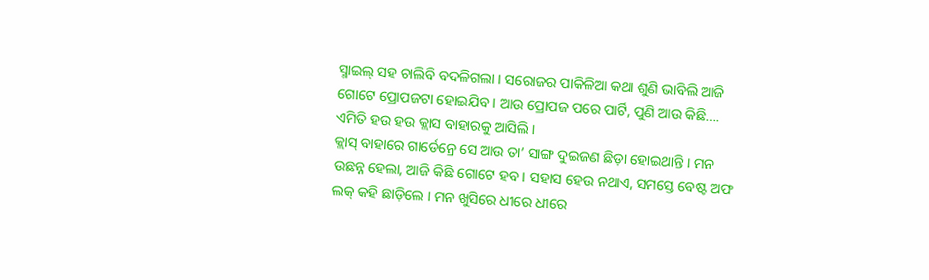ସ୍ମାଇଲ୍ ସହ ଚାଲିବି ବଦଳିଗଲା । ସରୋଜର ପାକିଳିଆ କଥା ଶୁଣି ଭାବିଲି ଆଜି ଗୋଟେ ପ୍ରୋପଜଟା ହୋଇଯିବ । ଆଉ ପ୍ରୋପଜ ପରେ ପାର୍ଟି, ପୁଣି ଆଉ କିଛି…. ଏମିତି ହଉ ହଉ କ୍ଲାସ ବାହାରକୁ ଆସିଲି ।
କ୍ଲାସ୍ ବାହାରେ ଗାର୍ଡେନ୍ରେ ସେ ଆଉ ତା’ ସାଙ୍ଗ ଦୁଇଜଣ ଛିଡ଼ା ହୋଇଥାନ୍ତି । ମନ ଉଛନ୍ନ ହେଲା, ଆଜି କିଛି ଗୋଟେ ହବ । ସହାସ ହେଉ ନଥାଏ, ସମସ୍ତେ ବେଷ୍ଟ ଅଫ ଲକ୍ କହି ଛାଡ଼ିଲେ । ମନ ଖୁସିରେ ଧୀରେ ଧୀରେ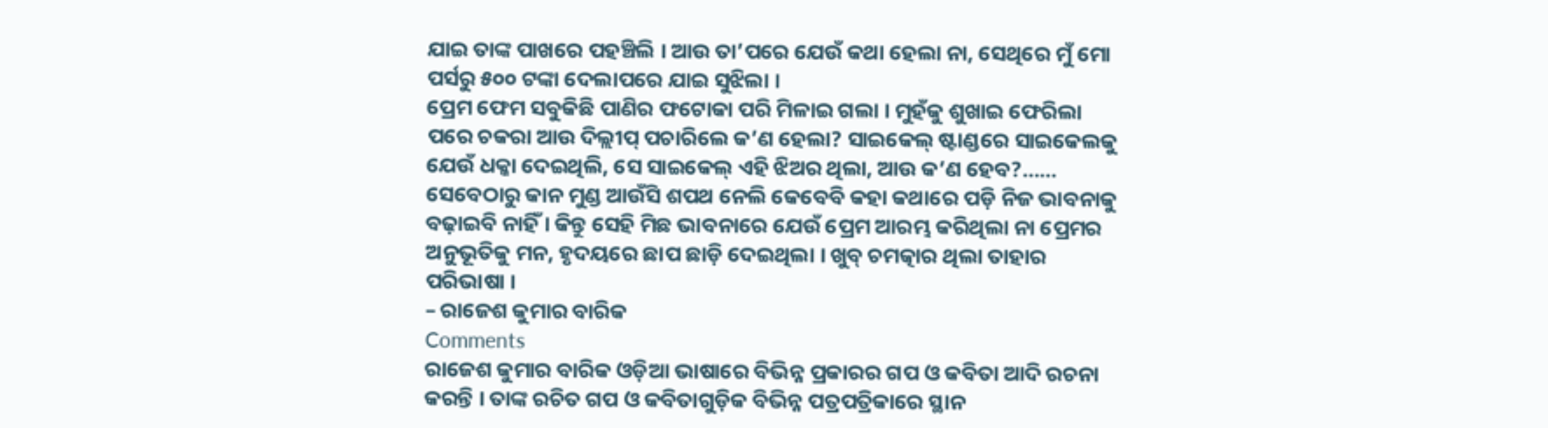ଯାଇ ତାଙ୍କ ପାଖରେ ପହଞ୍ଚିଲି । ଆଉ ତା’ପରେ ଯେଉଁ କଥା ହେଲା ନା, ସେଥିରେ ମୁଁ ମୋ ପର୍ସରୁ ୫୦୦ ଟଙ୍କା ଦେଲାପରେ ଯାଇ ସୁଝିଲା ।
ପ୍ରେମ ଫେମ ସବୁକିଛି ପାଣିର ଫଟୋକା ପରି ମିଳାଇ ଗଲା । ମୁହଁକୁ ଶୁଖାଇ ଫେରିଲା ପରେ ଚକରା ଆଉ ଦିଲ୍ଲୀପ୍ ପଚାରିଲେ କ’ଣ ହେଲା? ସାଇକେଲ୍ ଷ୍ଟାଣ୍ଡରେ ସାଇକେଲକୁ ଯେଉଁ ଧକ୍କା ଦେଇଥିଲି, ସେ ସାଇକେଲ୍ ଏହି ଝିଅର ଥିଲା, ଆଉ କ’ଣ ହେବ?…… ସେବେଠାରୁ କାନ ମୁଣ୍ଡ ଆଉଁସି ଶପଥ ନେଲି କେବେବି କହା କଥାରେ ପଡ଼ି ନିଜ ଭାବନାକୁ ବଢ଼ାଇବି ନାହିଁ । କିନ୍ତୁ ସେହି ମିଛ ଭାବନାରେ ଯେଉଁ ପ୍ରେମ ଆରମ୍ଭ କରିଥିଲା ନା ପ୍ରେମର ଅନୁଭୂତିକୁ ମନ, ହୃଦୟରେ ଛାପ ଛାଡ଼ି ଦେଇଥିଲା । ଖୁବ୍ ଚମତ୍କାର ଥିଲା ତାହାର ପରିଭାଷା ।
– ରାଜେଶ କୁମାର ବାରିକ
Comments
ରାଜେଶ କୁମାର ବାରିକ ଓଡ଼ିଆ ଭାଷାରେ ବିଭିନ୍ନ ପ୍ରକାରର ଗପ ଓ କବିତା ଆଦି ରଚନା କରନ୍ତି । ତାଙ୍କ ରଚିତ ଗପ ଓ କବିତାଗୁଡ଼ିକ ବିଭିନ୍ନ ପତ୍ରପତ୍ରିକାରେ ସ୍ଥାନ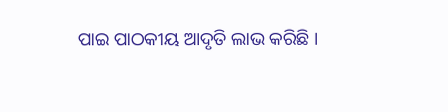ପାଇ ପାଠକୀୟ ଆଦୃତି ଲାଭ କରିଛି ।